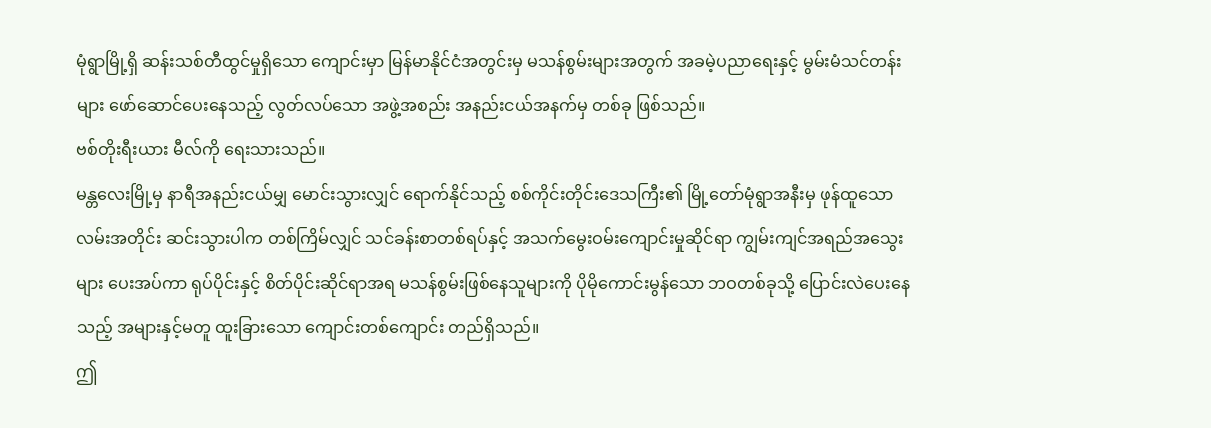မုံရွာမြို့ရှိ ဆန်းသစ်တီထွင်မှုရှိသော ကျောင်းမှာ မြန်မာနိုင်ငံအတွင်းမှ မသန်စွမ်းများအတွက် အခမဲ့ပညာရေးနှင့် မွမ်းမံသင်တန်းများ ဖော်ဆောင်ပေးနေသည့် လွတ်လပ်သော အဖွဲ့အစည်း အနည်းငယ်အနက်မှ တစ်ခု ဖြစ်သည်။
ဗစ်တိုးရီးယား မီလ်ကို ရေးသားသည်။
မန္တလေးမြို့မှ နာရီအနည်းငယ်မျှ မောင်းသွားလျှင် ရောက်နိုင်သည့် စစ်ကိုင်းတိုင်းဒေသကြီး၏ မြို့တော်မုံရွာအနီးမှ ဖုန်ထူသော လမ်းအတိုင်း ဆင်းသွားပါက တစ်ကြိမ်လျှင် သင်ခန်းစာတစ်ရပ်နှင့် အသက်မွေးဝမ်းကျောင်းမှုဆိုင်ရာ ကျွမ်းကျင်အရည်အသွေးများ ပေးအပ်ကာ ရုပ်ပိုင်းနှင့် စိတ်ပိုင်းဆိုင်ရာအရ မသန်စွမ်းဖြစ်နေသူများကို ပိုမိုကောင်းမွန်သော ဘဝတစ်ခုသို့ ပြောင်းလဲပေးနေသည့် အများနှင့်မတူ ထူးခြားသော ကျောင်းတစ်ကျောင်း တည်ရှိသည်။
ဤ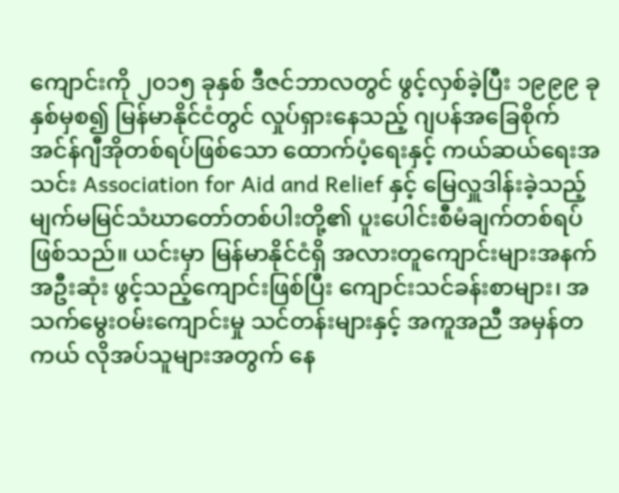ကျောင်းကို ၂၀၁၅ ခုနှစ် ဒီဇင်ဘာလတွင် ဖွင့်လှစ်ခဲ့ပြီး ၁၉၉၉ ခုနှစ်မှစ၍ မြန်မာနိုင်ငံတွင် လှုပ်ရှားနေသည့် ဂျပန်အခြေစိုက် အင်န်ဂျီအိုတစ်ရပ်ဖြစ်သော ထောက်ပံ့ရေးနှင့် ကယ်ဆယ်ရေးအသင်း Association for Aid and Relief နှင့် မြေလှူဒါန်းခဲ့သည့် မျက်မမြင်သံဃာတော်တစ်ပါးတို့၏ ပူးပေါင်းစီမံချက်တစ်ရပ် ဖြစ်သည်။ ယင်းမှာ မြန်မာနိုင်ငံရှိ အလားတူကျောင်းများအနက် အဦးဆုံး ဖွင့်သည့်ကျောင်းဖြစ်ပြီး ကျောင်းသင်ခန်းစာများ၊ အသက်မွေးဝမ်းကျောင်းမှု သင်တန်းများနှင့် အကူအညီ အမှန်တကယ် လိုအပ်သူများအတွက် နေ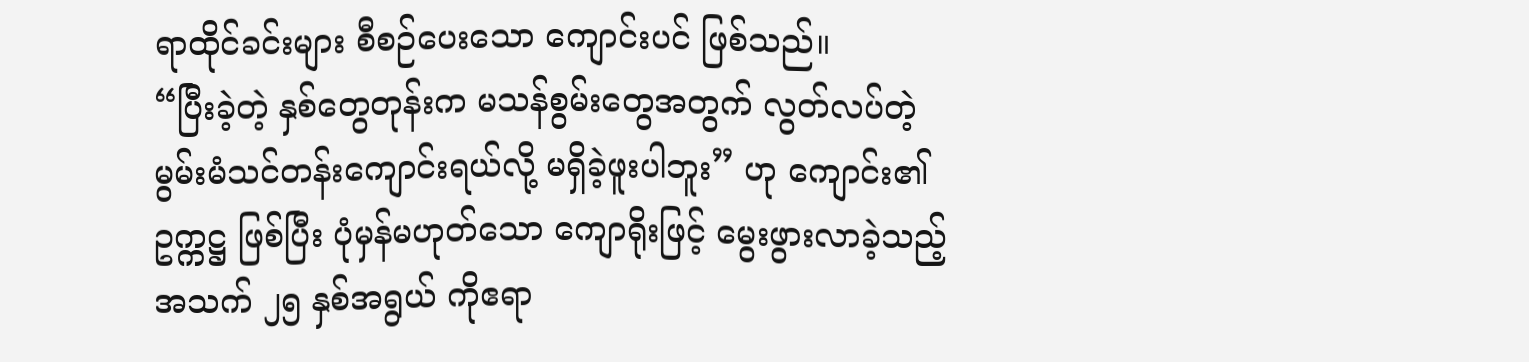ရာထိုင်ခင်းများ စီစဉ်ပေးသော ကျောင်းပင် ဖြစ်သည်။
“ပြီးခဲ့တဲ့ နှစ်တွေတုန်းက မသန်စွမ်းတွေအတွက် လွတ်လပ်တဲ့ မွမ်းမံသင်တန်းကျောင်းရယ်လို့ မရှိခဲ့ဖူးပါဘူး” ဟု ကျောင်း၏ဥက္ကဋ္ဌ ဖြစ်ပြီး ပုံမှန်မဟုတ်သော ကျောရိုးဖြင့် မွေးဖွားလာခဲ့သည့် အသက် ၂၅ နှစ်အရွယ် ကိုဧရာ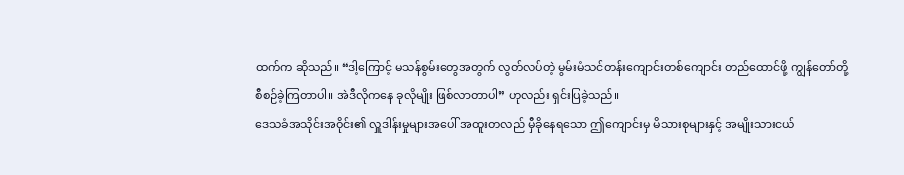ထက်က ဆိုသည်။ “ဒါ့ကြောင့် မသန်စွမ်းတွေအတွက် လွတ်လပ်တဲ့ မွမ်းမံသင်တန်းကျောင်းတစ်ကျောင်း တည်ထောင်ဖို့ ကျွန်တော်တို့ စီစဉ်ခဲ့ကြတာပါ။ အဲဒီလိုကနေ ခုလိုမျိုး ဖြစ်လာတာပါ” ဟုလည်း ရှင်းပြခဲ့သည်။
ဒေသခံအသိုင်းအဝိုင်း၏ လှူဒါန်းမှုများအပေါ် အထူးတလည် မှီခိုနေရသော ဤကျောင်းမှ မိသားစုများနှင့် အမျိုးသားငယ်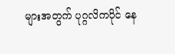များအတွက် ပုဂ္ဂလိကပိုင် နေ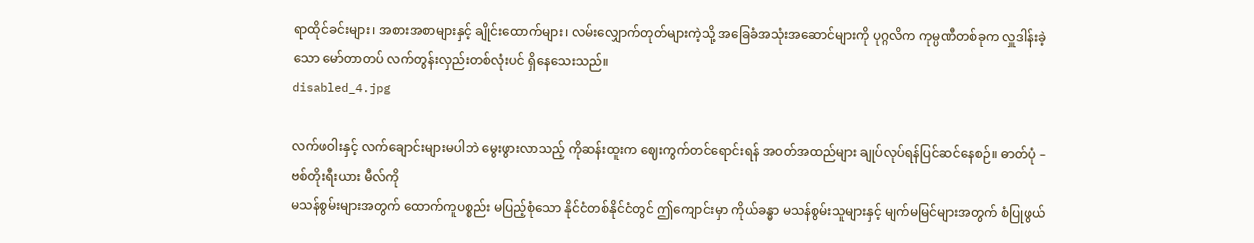ရာထိုင်ခင်းများ၊ အစားအစာများနှင့် ချိုင်းထောက်များ၊ လမ်းလျှောက်တုတ်များကဲ့သို့ အခြေခံအသုံးအဆောင်များကို ပုဂ္ဂလိက ကုမ္ပဏီတစ်ခုက လှူဒါန်းခဲ့သော မော်တာတပ် လက်တွန်းလှည်းတစ်လုံးပင် ရှိနေသေးသည်။
disabled_4.jpg

လက်ဖဝါးနှင့် လက်ချောင်းများမပါဘဲ မွေးဖွားလာသည့် ကိုဆန်းထူးက ဈေးကွက်တင်ရောင်းရန် အဝတ်အထည်များ ချုပ်လုပ်ရန်ပြင်ဆင်နေစဉ်။ ဓာတ်ပုံ – ဗစ်တိုးရီးယား မီလ်ကို
မသန်စွမ်းများအတွက် ထောက်ကူပစ္စည်း မပြည့်စုံသော နိုင်ငံတစ်နိုင်ငံတွင် ဤကျောင်းမှာ ကိုယ်ခန္ဓာ မသန်စွမ်းသူများနှင့် မျက်မမြင်များအတွက် စံပြုဖွယ်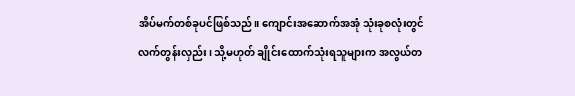အိပ်မက်တစ်ခုပင်ဖြစ်သည်။ ကျောင်းအဆောက်အအုံ သုံးခုစလုံးတွင် လက်တွန်းလှည်း၊ သို့မဟုတ် ချိုင်းထောက်သုံးရသူများက အလွယ်တ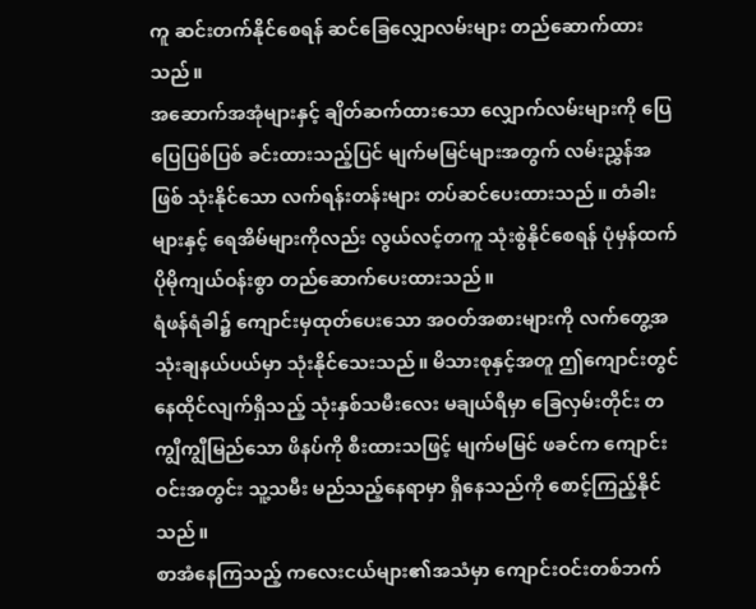ကူ ဆင်းတက်နိုင်စေရန် ဆင်ခြေလျှောလမ်းများ တည်ဆောက်ထားသည်။
အဆောက်အအုံများနှင့် ချိတ်ဆက်ထားသော လျှောက်လမ်းများကို ပြေပြေပြစ်ပြစ် ခင်းထားသည့်ပြင် မျက်မမြင်များအတွက် လမ်းညွှန်အဖြစ် သုံးနိုင်သော လက်ရန်းတန်းများ တပ်ဆင်ပေးထားသည်။ တံခါးများနှင့် ရေအိမ်များကိုလည်း လွယ်လင့်တကူ သုံးစွဲနိုင်စေရန် ပုံမှန်ထက် ပိုမိုကျယ်ဝန်းစွာ တည်ဆောက်ပေးထားသည်။
ရံဖန်ရံခါ၌ ကျောင်းမှထုတ်ပေးသော အဝတ်အစားများကို လက်တွေ့အသုံးချနယ်ပယ်မှာ သုံးနိုင်သေးသည်။ မိသားစုနှင့်အတူ ဤကျောင်းတွင် နေထိုင်လျက်ရှိသည့် သုံးနှစ်သမီးလေး မချယ်ရီမှာ ခြေလှမ်းတိုင်း တကျွီကျွီမြည်သော ဖိနပ်ကို စီးထားသဖြင့် မျက်မမြင် ဖခင်က ကျောင်းဝင်းအတွင်း သူ့သမီး မည်သည့်နေရာမှာ ရှိနေသည်ကို စောင့်ကြည့်နိုင်သည်။
စာအံနေကြသည့် ကလေးငယ်များ၏အသံမှာ ကျောင်းဝင်းတစ်ဘက်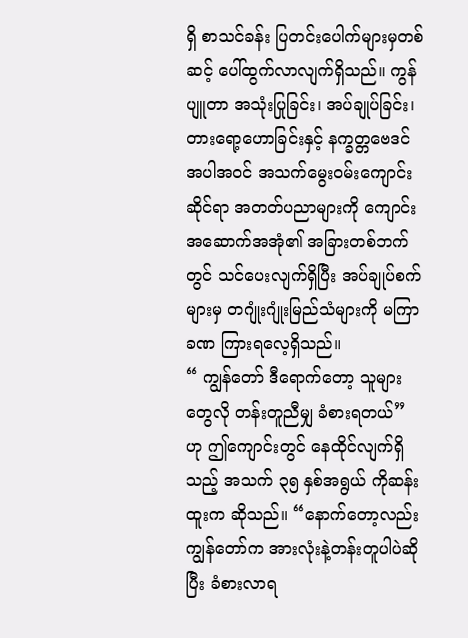ရှိ စာသင်ခန်း ပြတင်းပေါက်များမှတစ်ဆင့် ပေါ်ထွက်လာလျက်ရှိသည်။ ကွန်ပျူတာ အသုံးပြုခြင်း၊ အပ်ချုပ်ခြင်း၊ တားရော့ဟောခြင်းနှင့် နက္ခတ္တဗေဒင် အပါအဝင် အသက်မွေးဝမ်းကျောင်းဆိုင်ရာ အတတ်ပညာများကို ကျောင်းအဆောက်အအုံ၏ အခြားတစ်ဘက်တွင် သင်ပေးလျက်ရှိပြီး အပ်ချုပ်စက်များမှ တဂျုံးဂျုံးမြည်သံများကို မကြာခဏ ကြားရလေ့ရှိသည်။
“ ကျွန်တော် ဒီရောက်တော့ သူများတွေလို တန်းတူညီမျှ ခံစားရတယ်” ဟု ဤကျောင်းတွင် နေထိုင်လျက်ရှိသည့် အသက် ၃၅ နှစ်အရွယ် ကိုဆန်းထူးက ဆိုသည်။ “နောက်တော့လည်း ကျွန်တော်က အားလုံးနဲ့တန်းတူပါပဲဆိုပြီး ခံစားလာရ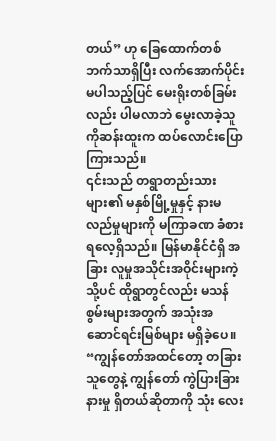တယ်” ဟု ခြေထောက်တစ်ဘက်သာရှိပြီး လက်အောက်ပိုင်း မပါသည့်ပြင် မေးရိုးတစ်ခြမ်းလည်း ပါမလာဘဲ မွေးလာခဲ့သူ ကိုဆန်းထူးက ထပ်လောင်းပြောကြားသည်။
၎င်းသည် တရွာတည်းသားများ၏ မနှစ်မြို့မှုနှင့် နားမလည်မှုများကို မကြာခဏ ခံစားရလေ့ရှိသည်။ မြန်မာနိုင်ငံရှိ အခြား လူမှုအသိုင်းအဝိုင်းများကဲ့သို့ပင် ထိုရွာတွင်လည်း မသန်စွမ်းများအတွက် အသုံးအဆောင်ရင်းမြစ်များ မရှိခဲ့ပေ။
“ကျွန်တော်အထင်တော့ တခြားသူတွေနဲ့ ကျွန်တော် ကွဲပြားခြားနားမှု ရှိတယ်ဆိုတာကို သုံး လေး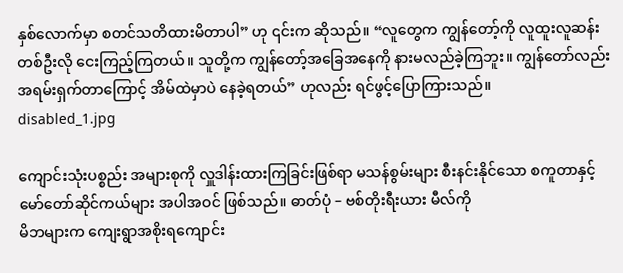နှစ်လောက်မှာ စတင်သတိထားမိတာပါ” ဟု ၎င်းက ဆိုသည်။ “လူတွေက ကျွန်တော့်ကို လူထူးလူဆန်းတစ်ဦးလို ငေးကြည့်ကြတယ်။ သူတို့က ကျွန်တော့်အခြေအနေကို နားမလည်ခဲ့ကြဘူး။ ကျွန်တော်လည်း အရမ်းရှက်တာကြောင့် အိမ်ထဲမှာပဲ နေခဲ့ရတယ်” ဟုလည်း ရင်ဖွင့်ပြောကြားသည်။
disabled_1.jpg

ကျောင်းသုံးပစ္စည်း အများစုကို လှူဒါန်းထားကြခြင်းဖြစ်ရာ မသန်စွမ်းများ စီးနင်းနိုင်သော စကူတာနှင့် မော်တော်ဆိုင်ကယ်များ အပါအဝင် ဖြစ်သည်။ ဓာတ်ပုံ – ဗစ်တိုးရီးယား မီလ်ကို
မိဘများက ကျေးရွာအစိုးရကျောင်း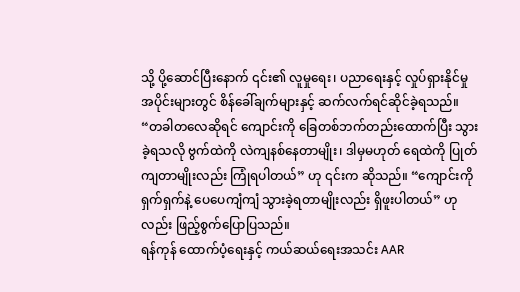သို့ ပို့ဆောင်ပြီးနောက် ၎င်း၏ လူမှုရေး၊ ပညာရေးနှင့် လှုပ်ရှားနိုင်မှု အပိုင်းများတွင် စိန်ခေါ်ချက်များနှင့် ဆက်လက်ရင်ဆိုင်ခဲ့ရသည်။
“တခါတလေဆိုရင် ကျောင်းကို ခြေတစ်ဘက်တည်းထောက်ပြီး သွားခဲ့ရသလို ဗွက်ထဲကို လဲကျနစ်နေတာမျိုး၊ ဒါမှမဟုတ် ရေထဲကို ပြုတ်ကျတာမျိုးလည်း ကြုံရပါတယ်” ဟု ၎င်းက ဆိုသည်။ “ကျောင်းကို ရှက်ရှက်နဲ့ ပေပေကျံကျံ သွားခဲ့ရတာမျိုးလည်း ရှိဖူးပါတယ်” ဟုလည်း ဖြည့်စွက်ပြောပြသည်။
ရန်ကုန် ထောက်ပံ့ရေးနှင့် ကယ်ဆယ်ရေးအသင်း AAR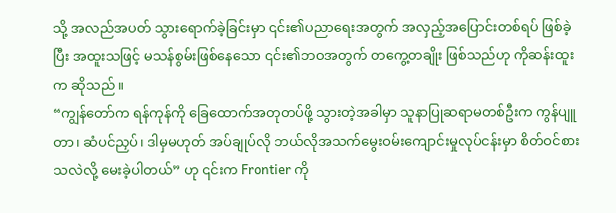သို့ အလည်အပတ် သွားရောက်ခဲ့ခြင်းမှာ ၎င်း၏ပညာရေးအတွက် အလှည့်အပြောင်းတစ်ရပ် ဖြစ်ခဲ့ပြီး အထူးသဖြင့် မသန်စွမ်းဖြစ်နေသော ၎င်း၏ဘဝအတွက် တကွေ့တချိုး ဖြစ်သည်ဟု ကိုဆန်းထူးက ဆိုသည်။
“ကျွန်တော်က ရန်ကုန်ကို ခြေထောက်အတုတပ်ဖို့ သွားတဲ့အခါမှာ သူနာပြုဆရာမတစ်ဦးက ကွန်ပျူတာ၊ ဆံပင်ညှပ်၊ ဒါမှမဟုတ် အပ်ချုပ်လို ဘယ်လိုအသက်မွေးဝမ်းကျောင်းမှုလုပ်ငန်းမှာ စိတ်ဝင်စားသလဲလို့ မေးခဲ့ပါတယ်” ဟု ၎င်းက Frontier ကို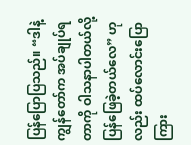ပြန်ပြောပြသည်။ “ဒါနဲ့ ကျွန်တော်က အပ်ချုပ်ရတာကို ဝါသနာပါတယ်လို့ ပြန်ဖြေခဲ့တယ်လေ” ဟုလည်း ထပ်လောင်းပြောကြား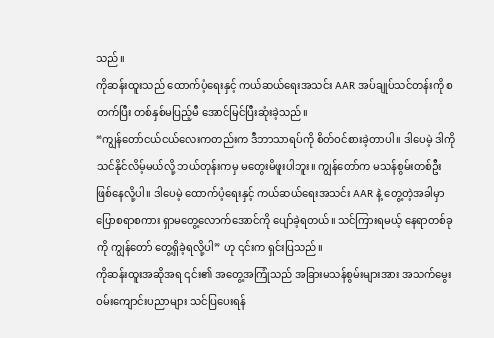သည်။
ကိုဆန်းထူးသည် ထောက်ပံ့ရေးနှင့် ကယ်ဆယ်ရေးအသင်း AAR အပ်ချုပ်သင်တန်းကို စတက်ပြီး တစ်နှစ်မပြည့်မီ အောင်မြင်ပြီးဆုံးခဲ့သည်။
“ကျွန်တော်ငယ်ငယ်လေးကတည်းက ဒီဘာသာရပ်ကို စိတ်ဝင်စားခဲ့တာပါ။ ဒါပေမဲ့ ဒါကိုသင်နိုင်လိမ့်မယ်လို့ ဘယ်တုန်းကမှ မတွေးမိဖူးပါဘူး။ ကျွန်တော်က မသန်စွမ်းတစ်ဦး ဖြစ်နေလို့ပါ။ ဒါပေမဲ့ ထောက်ပံ့ရေးနှင့် ကယ်ဆယ်ရေးအသင်း AAR နဲ့ တွေ့တဲ့အခါမှာ ပြောစရာစကား ရှာမတွေ့လောက်အောင်ကို ပျော်ခဲ့ရတယ်။ သင်ကြားရမယ့် နေရာတစ်ခုကို ကျွန်တော် တွေ့ရှိခဲ့ရလို့ပါ” ဟု ၎င်းက ရှင်းပြသည်။
ကိုဆန်းထူးအဆိုအရ ၎င်း၏ အတွေ့အကြုံသည် အခြားမသန်စွမ်းများအား အသက်မွေးဝမ်းကျောင်းပညာများ သင်ပြပေးရန်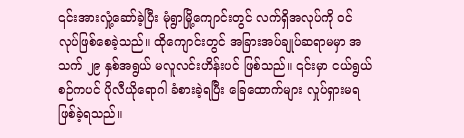၎င်းအားလှုံ့ဆော်ခဲ့ပြီး မုံရွာမြို့ကျောင်းတွင် လက်ရှိအလုပ်ကို ဝင်လုပ်ဖြစ်စေခဲ့သည်။ ထိုကျောင်းတွင် အခြားအပ်ချုပ်ဆရာမမှာ အသက် ၂၉ နှစ်အရွယ် မလူလင်းဟိန်းပင် ဖြစ်သည်။ ၎င်းမှာ ငယ်ရွယ်စဉ်ကပင် ပိုလီယိုရောဂါ ခံစားခဲ့ရပြီး ခြေထောက်များ လှုပ်ရှားမရ ဖြစ်ခဲ့ရသည်။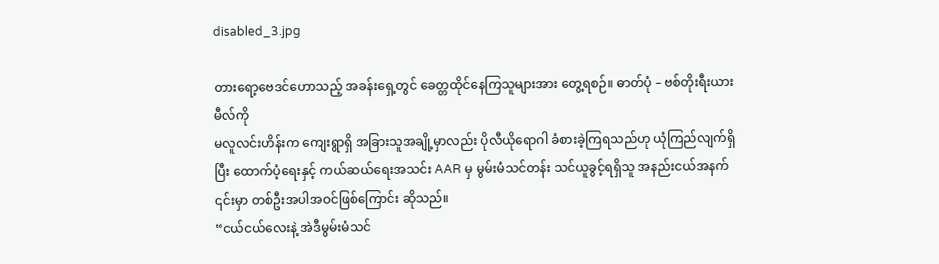disabled_3.jpg

တားရော့ဗေဒင်ဟောသည့် အခန်းရှေ့တွင် ခေတ္တထိုင်နေကြသူများအား တွေ့ရစဉ်။ ဓာတ်ပုံ – ဗစ်တိုးရီးယား မီလ်ကို
မလူလင်းဟိန်းက ကျေးရွာရှိ အခြားသူအချို့မှာလည်း ပိုလီယိုရောဂါ ခံစားခဲ့ကြရသည်ဟု ယုံကြည်လျက်ရှိပြီး ထောက်ပံ့ရေးနှင့် ကယ်ဆယ်ရေးအသင်း AAR မှ မွမ်းမံသင်တန်း သင်ယူခွင့်ရရှိသူ အနည်းငယ်အနက် ၎င်းမှာ တစ်ဦးအပါအဝင်ဖြစ်ကြောင်း ဆိုသည်။
“ငယ်ငယ်လေးနဲ့ အဲဒီမွမ်းမံသင်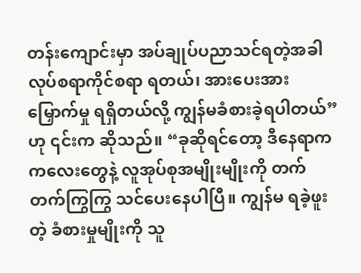တန်းကျောင်းမှာ အပ်ချုပ်ပညာသင်ရတဲ့အခါ လုပ်စရာကိုင်စရာ ရတယ်၊ အားပေးအားမြှောက်မှု ရရှိတယ်လို့ ကျွန်မခံစားခဲ့ရပါတယ်” ဟု ၎င်းက ဆိုသည်။ “ခုဆိုရင်တော့ ဒီနေရာက ကလေးတွေနဲ့ လူအုပ်စုအမျိုးမျိုးကို တက်တက်ကြွကြွ သင်ပေးနေပါပြီ။ ကျွန်မ ရခဲ့ဖူးတဲ့ ခံစားမှုမျိုးကို သူ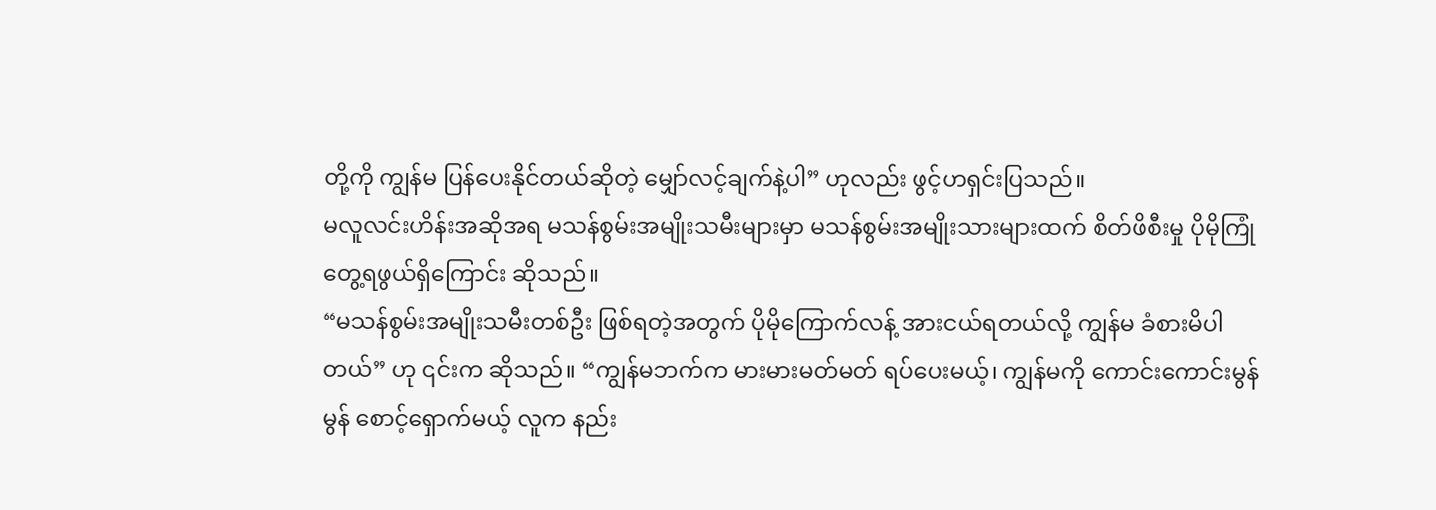တို့ကို ကျွန်မ ပြန်ပေးနိုင်တယ်ဆိုတဲ့ မျှော်လင့်ချက်နဲ့ပါ” ဟုလည်း ဖွင့်ဟရှင်းပြသည်။
မလူလင်းဟိန်းအဆိုအရ မသန်စွမ်းအမျိုးသမီးများမှာ မသန်စွမ်းအမျိုးသားများထက် စိတ်ဖိစီးမှု ပိုမိုကြုံတွေ့ရဖွယ်ရှိကြောင်း ဆိုသည်။
“မသန်စွမ်းအမျိုးသမီးတစ်ဦး ဖြစ်ရတဲ့အတွက် ပိုမိုကြောက်လန့် အားငယ်ရတယ်လို့ ကျွန်မ ခံစားမိပါတယ်” ဟု ၎င်းက ဆိုသည်။ “ကျွန်မဘက်က မားမားမတ်မတ် ရပ်ပေးမယ့်၊ ကျွန်မကို ကောင်းကောင်းမွန်မွန် စောင့်ရှောက်မယ့် လူက နည်း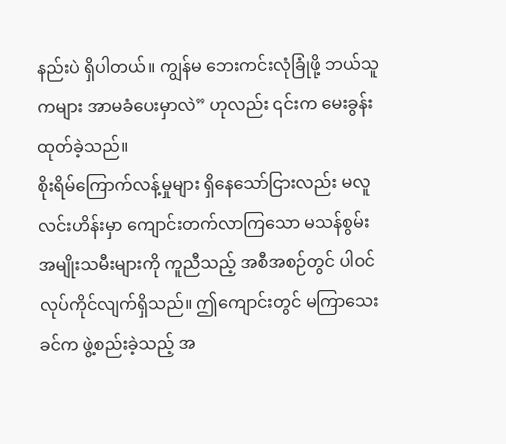နည်းပဲ ရှိပါတယ်။ ကျွန်မ ဘေးကင်းလုံခြုံဖို့ ဘယ်သူကများ အာမခံပေးမှာလဲ” ဟုလည်း ၎င်းက မေးခွန်းထုတ်ခဲ့သည်။
စိုးရိမ်ကြောက်လန့်မှုများ ရှိနေသော်ငြားလည်း မလူလင်းဟိန်းမှာ ကျောင်းတက်လာကြသော မသန်စွမ်းအမျိုးသမီးများကို ကူညီသည့် အစီအစဉ်တွင် ပါဝင်လုပ်ကိုင်လျက်ရှိသည်။ ဤကျောင်းတွင် မကြာသေးခင်က ဖွဲ့စည်းခဲ့သည့် အ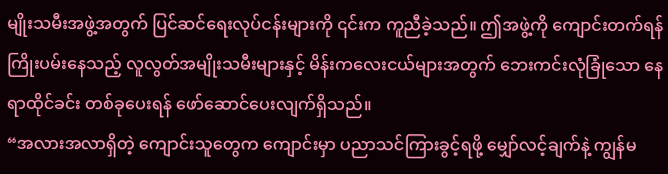မျိုးသမီးအဖွဲ့အတွက် ပြင်ဆင်ရေးလုပ်ငန်းများကို ၎င်းက ကူညီခဲ့သည်။ ဤအဖွဲ့ကို ကျောင်းတက်ရန် ကြိုးပမ်းနေသည့် လူလွတ်အမျိုးသမီးများနှင့် မိန်းကလေးငယ်များအတွက် ဘေးကင်းလုံခြုံသော နေရာထိုင်ခင်း တစ်ခုပေးရန် ဖော်ဆောင်ပေးလျက်ရှိသည်။
“အလားအလာရှိတဲ့ ကျောင်းသူတွေက ကျောင်းမှာ ပညာသင်ကြားခွင့်ရဖို့ မျှော်လင့်ချက်နဲ့ ကျွန်မ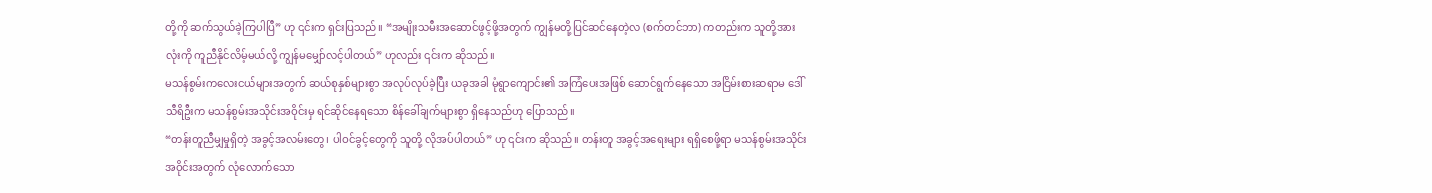တို့ကို ဆက်သွယ်ခဲ့ကြပါပြီ” ဟု ၎င်းက ရှင်းပြသည်။ “အမျိုးသမီးအဆောင်ဖွင့်ဖို့အတွက် ကျွန်မတို့ပြင်ဆင်နေတဲ့လ (စက်တင်ဘာ) ကတည်းက သူတို့အားလုံးကို ကူညီနိုင်လိမ့်မယ်လို့ ကျွန်မမျှော်လင့်ပါတယ်” ဟုလည်း ၎င်းက ဆိုသည်။
မသန်စွမ်းကလေးငယ်များအတွက် ဆယ်စုနှစ်များစွာ အလုပ်လုပ်ခဲ့ပြီး ယခုအခါ မုံရွာကျောင်း၏ အကြံပေးအဖြစ် ဆောင်ရွက်နေသော အငြိမ်းစားဆရာမ ဒေါ်သီရိဦးက မသန်စွမ်းအသိုင်းအဝိုင်းမှ ရင်ဆိုင်နေရသော စိန်ခေါ်ချက်များစွာ ရှိနေသည်ဟု ပြောသည်။
“တန်းတူညီမျှမှုရှိတဲ့ အခွင့်အလမ်းတွေ၊ ပါဝင်ခွင့်တွေကို သူတို့ လိုအပ်ပါတယ်” ဟု ၎င်းက ဆိုသည်။ တန်းတူ အခွင့်အရေးများ ရရှိစေဖို့ရာ မသန်စွမ်းအသိုင်းအဝိုင်းအတွက် လုံလောက်သော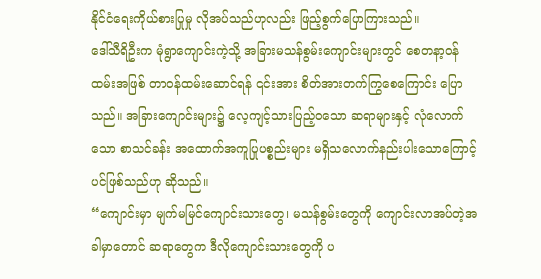နိုင်ငံရေးကိုယ်စားပြုမှု လိုအပ်သည်ဟုလည်း ဖြည့်စွက်ပြောကြားသည်။
ဒေါ်သီရိဦးက မုံရွာကျောင်းကဲ့သို့ အခြားမသန်စွမ်းကျောင်းများတွင် စေတနာ့ဝန်ထမ်းအဖြစ် တာဝန်ထမ်းဆောင်ရန် ၎င်းအား စိတ်အားတက်ကြွစေကြောင်း ပြောသည်။ အခြားကျောင်းများ၌ လေ့ကျင့်သားပြည့်ဝသော ဆရာများနှင့် လုံလောက်သော စာသင်ခန်း အထောက်အကူပြုပစ္စည်းများ မရှိသလောက်နည်းပါးသောကြောင့်ပင်ဖြစ်သည်ဟု ဆိုသည်။
“ကျောင်းမှာ မျက်မမြင်ကျောင်းသားတွေ၊ မသန်စွမ်းတွေကို ကျောင်းလာအပ်တဲ့အခါမှာတောင် ဆရာတွေက ဒီလိုကျောင်းသားတွေကို ပ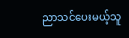ညာသင်ပေးမယ့်သူ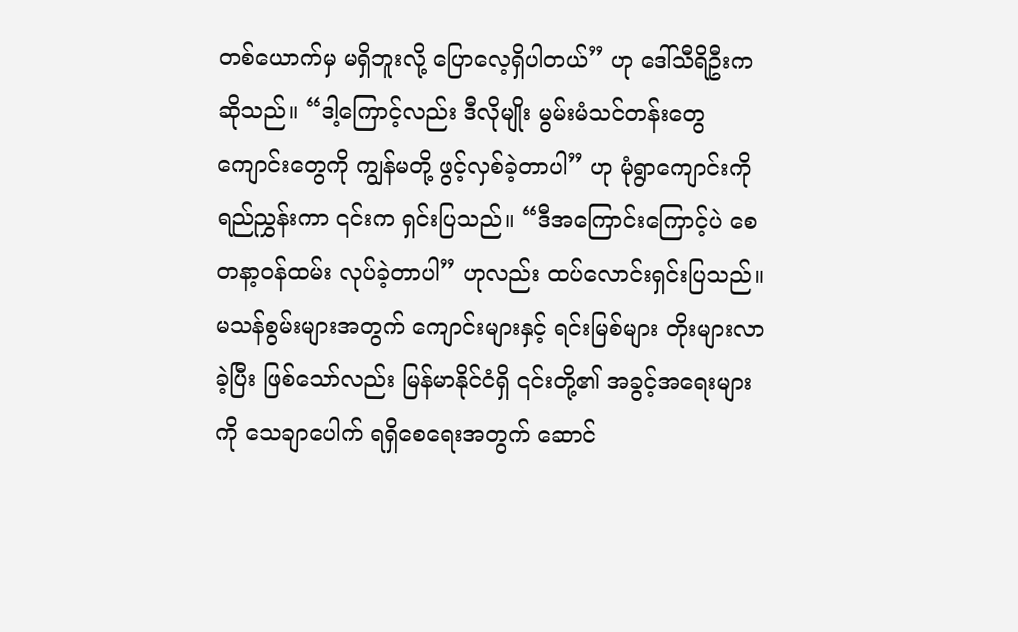တစ်ယောက်မှ မရှိဘူးလို့ ပြောလေ့ရှိပါတယ်” ဟု ဒေါ်သီရိဦးက ဆိုသည်။ “ဒါ့ကြောင့်လည်း ဒီလိုမျိုး မွမ်းမံသင်တန်းတွေ ကျောင်းတွေကို ကျွန်မတို့ ဖွင့်လှစ်ခဲ့တာပါ” ဟု မုံရွာကျောင်းကို ရည်ညွှန်းကာ ၎င်းက ရှင်းပြသည်။ “ဒီအကြောင်းကြောင့်ပဲ စေတနာ့ဝန်ထမ်း လုပ်ခဲ့တာပါ” ဟုလည်း ထပ်လောင်းရှင်းပြသည်။
မသန်စွမ်းများအတွက် ကျောင်းများနှင့် ရင်းမြစ်များ တိုးများလာခဲ့ပြီး ဖြစ်သော်လည်း မြန်မာနိုင်ငံရှိ ၎င်းတို့၏ အခွင့်အရေးများကို သေချာပေါက် ရရှိစေရေးအတွက် ဆောင်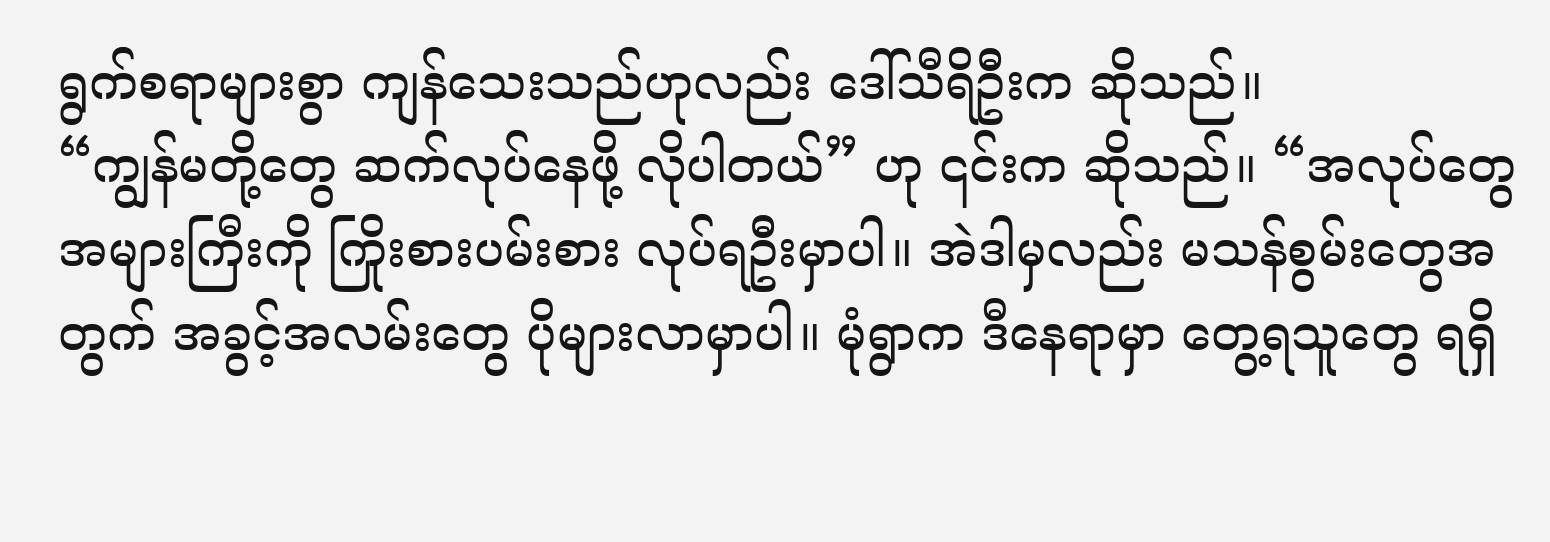ရွက်စရာများစွာ ကျန်သေးသည်ဟုလည်း ဒေါ်သီရိဦးက ဆိုသည်။
“ကျွန်မတို့တွေ ဆက်လုပ်နေဖို့ လိုပါတယ်” ဟု ၎င်းက ဆိုသည်။ “အလုပ်တွေ အများကြီးကို ကြိုးစားပမ်းစား လုပ်ရဦးမှာပါ။ အဲဒါမှလည်း မသန်စွမ်းတွေအတွက် အခွင့်အလမ်းတွေ ပိုများလာမှာပါ။ မုံရွာက ဒီနေရာမှာ တွေ့ရသူတွေ ရရှိ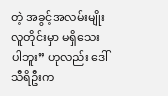တဲ့ အခွင့်အလမ်းမျိုး လူတိုင်းမှာ မရှိသေးပါဘူး” ဟုလည်း ဒေါ်သီရိဦးက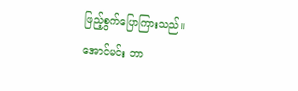ဖြည့်စွက်ပြောကြားသည်။
အောင်မင်း ဘာ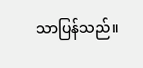သာပြန်သည်။